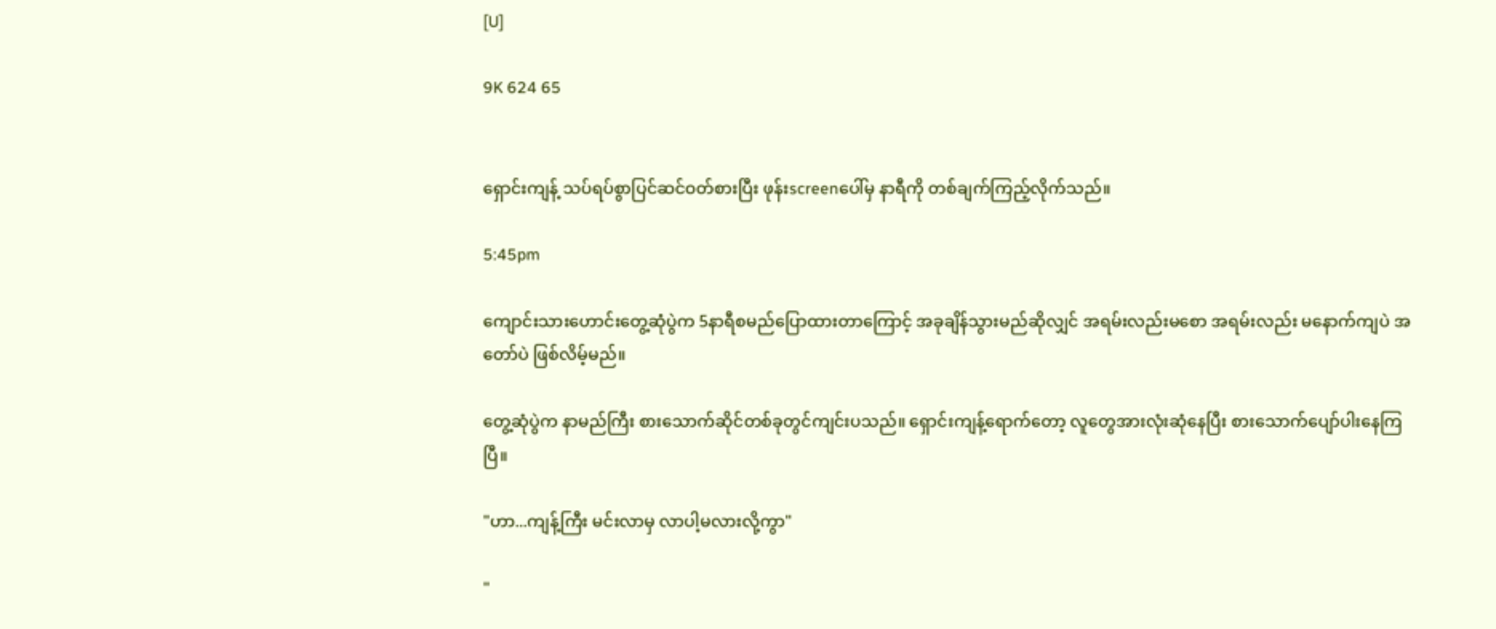[U]

9K 624 65


ရှောင်းကျန့် သပ်ရပ်စွာပြင်ဆင်ဝတ်စားပြီး ဖုန်းscreenပေါ်မှ နာရီကို တစ်ချက်ကြည့်လိုက်သည်။

5:45pm

ကျောင်းသားဟောင်းတွေ့ဆုံပွဲက 5နာရီစမည်ပြောထားတာကြောင့် အခုချိန်သွားမည်ဆိုလျှင် အရမ်းလည်းမစော အရမ်းလည်း မနောက်ကျပဲ အတော်ပဲ ဖြစ်လိမ့်မည်။

တွေ့ဆုံပွဲက နာမည်ကြီး စားသောက်ဆိုင်တစ်ခုတွင်ကျင်းပသည်။ ရှောင်းကျန့်ရောက်တော့ လူတွေအားလုံးဆုံနေပြီး စားသောက်ပျော်ပါးနေကြပြီ။

"ဟာ...ကျန့်ကြီး မင်းလာမှ လာပါ့မလားလို့ကွာ"

"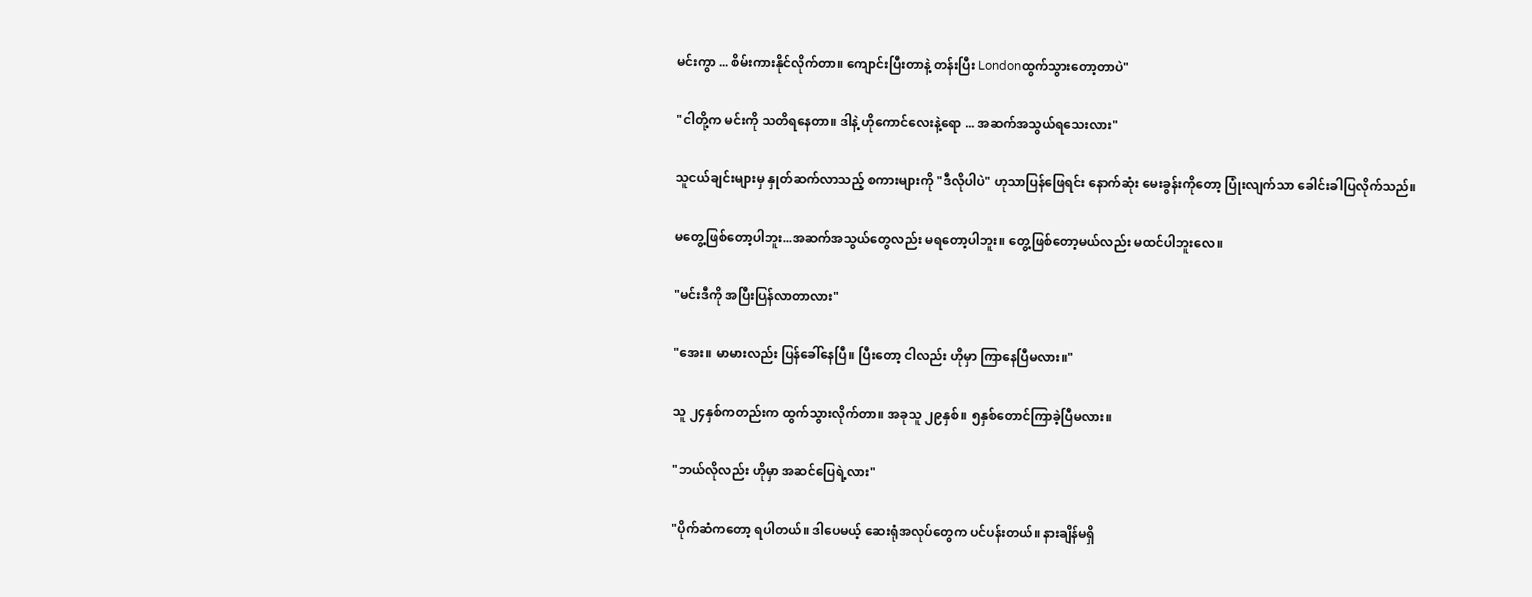မင်းကွာ ... စိမ်းကားနိုင်လိုက်တာ။ ကျောင်းပြီးတာနဲ့ တန်းပြီး Londonထွက်သွားတော့တာပဲ"

"ငါတို့က မင်းကို သတိရနေတာ။ ဒါနဲ့ ဟိုကောင်လေးနဲ့ရော ... အဆက်အသွယ်ရသေးလား"

သူငယ်ချင်းများမှ နှုတ်ဆက်လာသည့် စကားများကို "ဒီလိုပါပဲ" ဟုသာပြန်ဖြေရင်း နောက်ဆုံး မေးခွန်းကိုတော့ ပြုံးလျက်သာ ခေါင်းခါပြလိုက်သည်။

မတွေ့ဖြစ်တော့ပါဘူး...အဆက်အသွယ်တွေလည်း မရတော့ပါဘူး။ တွေ့ဖြစ်တော့မယ်လည်း မထင်ပါဘူးလေ။

"မင်းဒီကို အပြီးပြန်လာတာလား"

"အေး။ မာမားလည်း ပြန်ခေါ်နေပြီ။ ပြီးတော့ ငါလည်း ဟိုမှာ ကြာနေပြီမလား။"

သူ ၂၄နှစ်ကတည်းက ထွက်သွားလိုက်တာ။ အခုသူ ၂၉နှစ်။ ၅နှစ်တောင်ကြာခဲ့ပြီမလား။

"ဘယ်လိုလည်း ဟိုမှာ အဆင်ပြေရဲ့လား"

"ပိုက်ဆံကတော့ ရပါတယ်။ ဒါပေမယ့် ဆေးရုံအလုပ်တွေက ပင်ပန်းတယ်။ နားချိန်မရှိ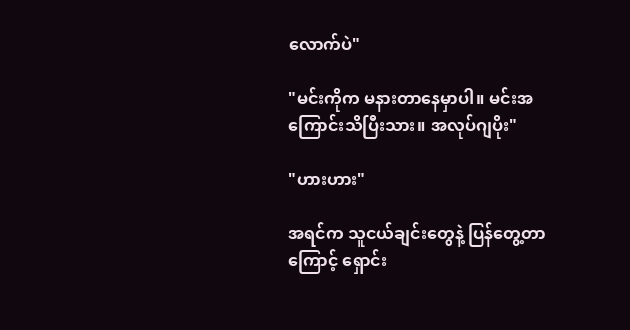လောက်ပဲ"

"မင်းကိုက မနားတာနေမှာပါ။ မင်းအကြောင်းသိပြီးသား။ အလုပ်ဂျပိုး"

"ဟားဟား"

အရင်က သူငယ်ချင်းတွေနဲ့ ပြန်တွေ့တာကြောင့် ရှောင်း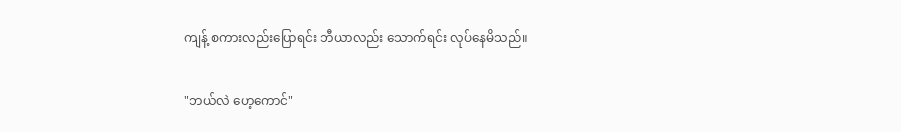ကျန့် စကားလည်းပြောရင်း ဘီယာလည်း သောက်ရင်း လုပ်နေမိသည်။

"ဘယ်လဲ ဟေ့ကောင်"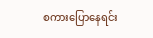စကားပြောနေရင်း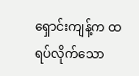ရှောင်းကျန့်က ထရပ်လိုက်သော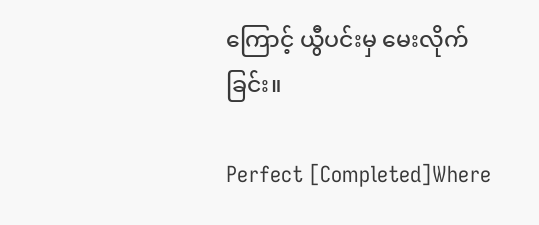ကြောင့် ယွီပင်းမှ မေးလိုက်ခြင်း။

Perfect [Completed]Where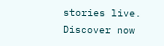stories live. Discover now